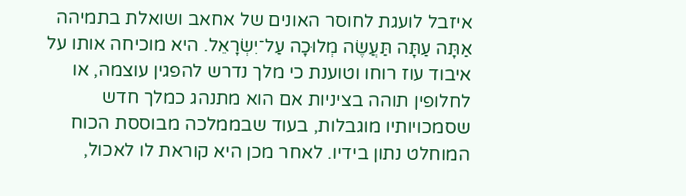איזבל לועגת לחוסר האונים של אחאב ושואלת בתמיהה אַתָּה עַתָּה תַּעֲשֶׂה מְלוּכָה עַל־יִשְׂרָאֵל. היא מוכיחה אותו על איבוד עוז רוחו וטוענת כי מלך נדרש להפגין עוצמה, או לחלופין תוהה בציניות אם הוא מתנהג כמלך חדש שסמכויותיו מוגבלות, בעוד שבממלכה מבוססת הכוח המוחלט נתון בידיו. לאחר מכן היא קוראת לו לאכול,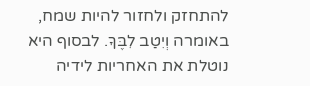להתחזק ולחזור להיות שמח, באומרה וְיִטַב לִבֶּךָ. לבסוף היא נוטלת את האחריות לידיה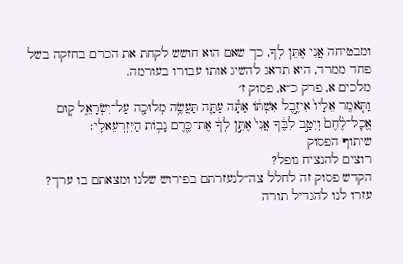ומבטיחה אֲנִי אֶתֵּן לְךָ, כך שאם הוא חושש לקחת את הכרם בחזקה בשל פחד ממרד, היא תדאג להשיג אותו עבורו בעורמה.
מלכים א, פרק כ״א, פסוק ז׳
וַתֹּ֤אמֶר אֵלָיו֙ אִיזֶ֣בֶל אִשְׁתּ֔וֹ אַתָּ֕ה עַתָּ֛ה תַּעֲשֶׂ֥ה מְלוּכָ֖ה עַל־יִשְׂרָאֵ֑ל ק֤וּם אֱכׇל־לֶ֙חֶם֙ וְיִטַ֣ב לִבֶּ֔ךָ אֲנִי֙ אֶתֵּ֣ן לְךָ֔ אֶת־כֶּ֖רֶם נָב֥וֹת הַיִּזְרְעֵאלִֽי׃
שיתוף הפסוק
רוצים להנציח נופל?
הקדש פסוק זה לחלל צה״לנעזרתם בפירוש שלנו ומצאתם בו ערך?
עזרו לנו להגדיל תורה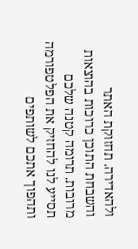ולהאדירה. תחזוקת האתר והשבחת התוכן כרוכות בהוצאות מרובות. תרומה קטנה שלכם תסייע לנו להחזיק את הפלטפורמה ותהפוך אתכם לשותפים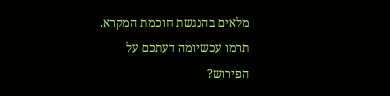מלאים בהנגשת חוכמת המקרא.
תרמו עכשיומה דעתכם על הפירוש?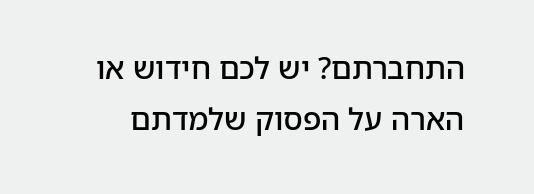התחברתם? יש לכם חידוש או הארה על הפסוק שלמדתם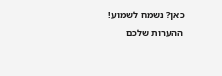כאן? נשמח לשמוע!
ההערות שלכם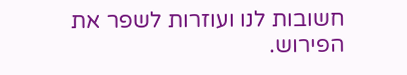חשובות לנו ועוזרות לשפר את הפירוש.